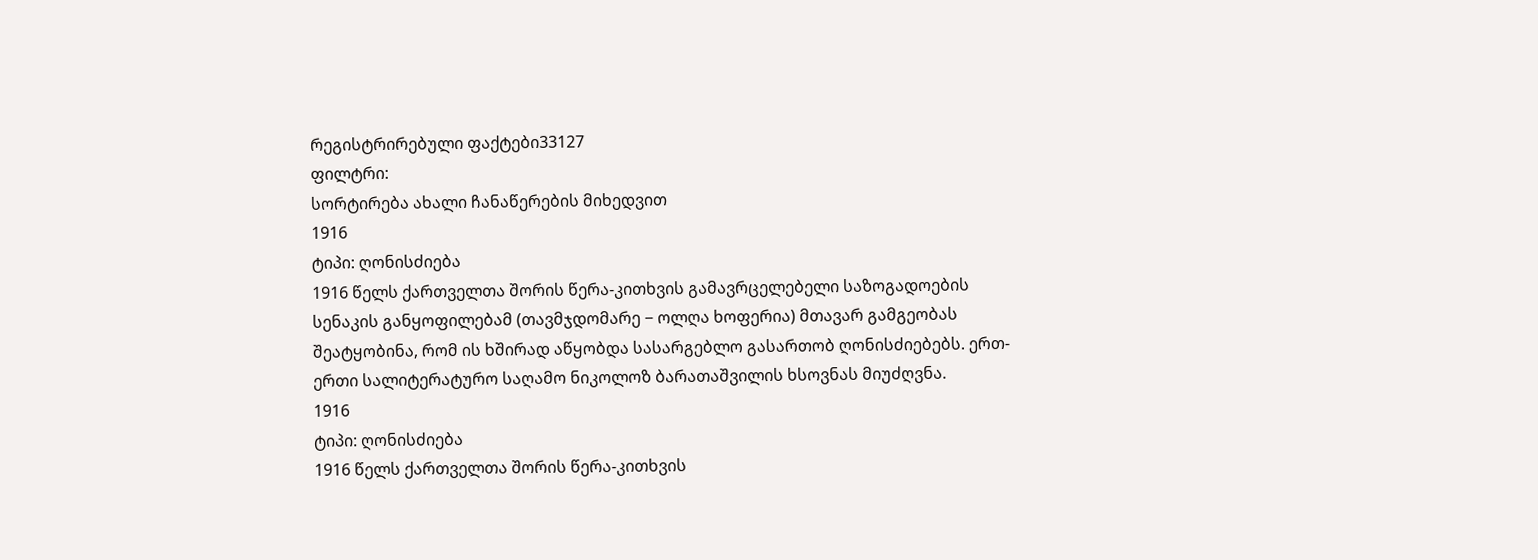რეგისტრირებული ფაქტები33127
ფილტრი:
სორტირება ახალი ჩანაწერების მიხედვით
1916
ტიპი: ღონისძიება
1916 წელს ქართველთა შორის წერა-კითხვის გამავრცელებელი საზოგადოების სენაკის განყოფილებამ (თავმჯდომარე − ოლღა ხოფერია) მთავარ გამგეობას შეატყობინა, რომ ის ხშირად აწყობდა სასარგებლო გასართობ ღონისძიებებს. ერთ-ერთი სალიტერატურო საღამო ნიკოლოზ ბარათაშვილის ხსოვნას მიუძღვნა.
1916
ტიპი: ღონისძიება
1916 წელს ქართველთა შორის წერა-კითხვის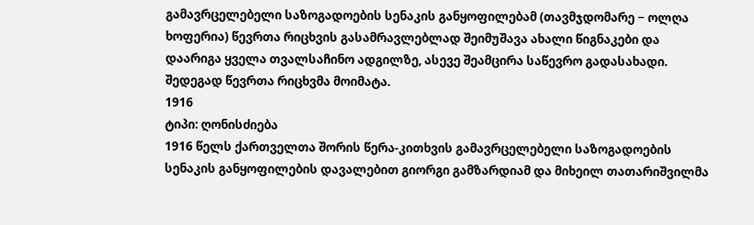გამავრცელებელი საზოგადოების სენაკის განყოფილებამ (თავმჯდომარე − ოლღა ხოფერია) წევრთა რიცხვის გასამრავლებლად შეიმუშავა ახალი წიგნაკები და დაარიგა ყველა თვალსაჩინო ადგილზე, ასევე შეამცირა საწევრო გადასახადი. შედეგად წევრთა რიცხვმა მოიმატა.
1916
ტიპი: ღონისძიება
1916 წელს ქართველთა შორის წერა-კითხვის გამავრცელებელი საზოგადოების სენაკის განყოფილების დავალებით გიორგი გამზარდიამ და მიხეილ თათარიშვილმა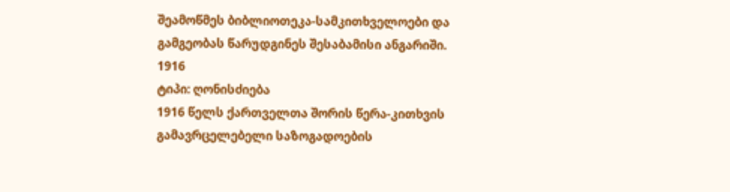შეამოწმეს ბიბლიოთეკა-სამკითხველოები და გამგეობას წარუდგინეს შესაბამისი ანგარიში.
1916
ტიპი: ღონისძიება
1916 წელს ქართველთა შორის წერა-კითხვის გამავრცელებელი საზოგადოების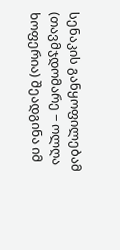სენაკის განყოფილებამ (თავმჯდომარე − ოლღა ხოფერია) შეადგინა იმ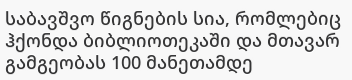საბავშვო წიგნების სია, რომლებიც ჰქონდა ბიბლიოთეკაში და მთავარ გამგეობას 100 მანეთამდე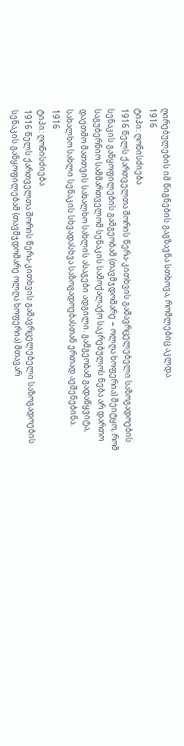ღირებულების იმ წიგნების გაგზავნა სთხოვა, რომლებიც აკლდა.
1916
ტიპი: ღონისძიება
1916 წელს ქართველთა შორის წერა-კითხვის გამავრცელებელი საზოგადოების სენაკის განყოფილების გამგეობამ (თავმჯდომარე − ოლღა ხოფერია) შეიტყო, რომ საგუბერნიო სამმართველომ სენაკის სამოქალაქო საკრებულოს ნება არ დართო დაეთმო მათთვის სახალხო სახლის ასაგები ადგილი. გამგეობამ გადაწყვიტა, სახალხო სახლი სენაკის სხვადასხვა საზოგადოებასთან ერთად აეშენებინა.
1916
ტიპი: ღონისძიება
1916 წელს ქართველთა შორის წერა-კითხვის გამავრცელებელი საზოგადოების სენაკის განყოფილებამ (თავმჯდომარე ოლღა ხოფერია) მთავარ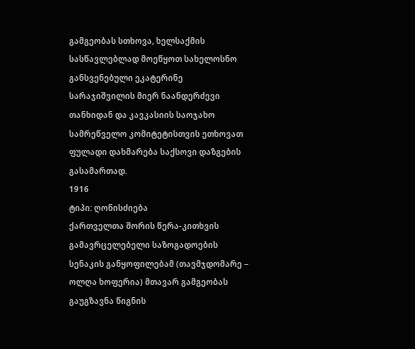გამგეობას სთხოვა, ხელსაქმის სასწავლებლად მოეწყოთ სახელოსნო განსვენებული ეკატერინე სარაჯიშვილის მიერ ნაანდერძევი თანხიდან და კავკასიის საოჯახო სამრეწველო კომიტეტისთვის ეთხოვათ ფულადი დახმარება საქსოვი დაზგების გასამართად.
1916
ტიპი: ღონისძიება
ქართველთა შორის წერა-კითხვის გამავრცელებელი საზოგადოების სენაკის განყოფილებამ (თავმჯდომარე − ოლღა ხოფერია) მთავარ გამგეობას გაუგზავნა წიგნის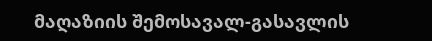მაღაზიის შემოსავალ-გასავლის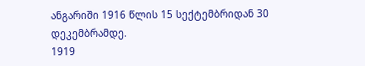ანგარიში 1916 წლის 15 სექტემბრიდან 30 დეკემბრამდე.
1919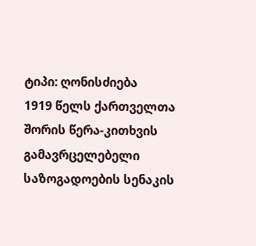ტიპი: ღონისძიება
1919 წელს ქართველთა შორის წერა-კითხვის გამავრცელებელი საზოგადოების სენაკის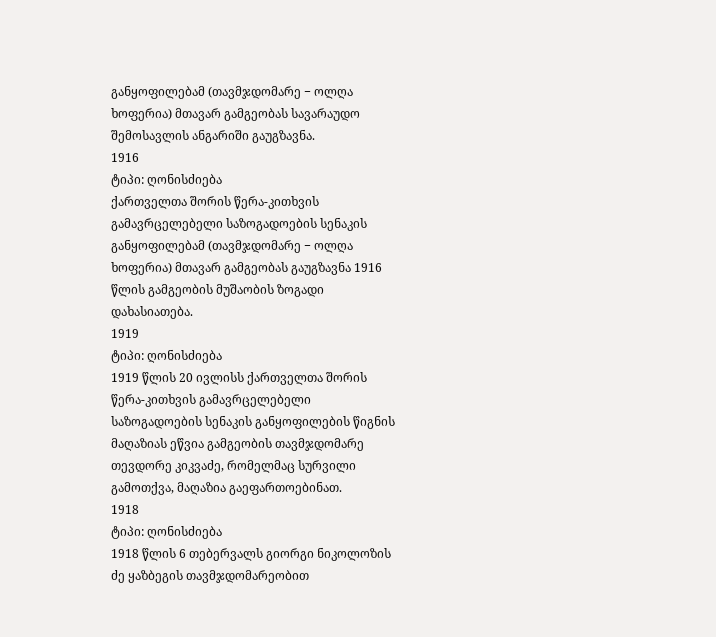განყოფილებამ (თავმჯდომარე − ოლღა ხოფერია) მთავარ გამგეობას სავარაუდო შემოსავლის ანგარიში გაუგზავნა.
1916
ტიპი: ღონისძიება
ქართველთა შორის წერა-კითხვის გამავრცელებელი საზოგადოების სენაკის განყოფილებამ (თავმჯდომარე − ოლღა ხოფერია) მთავარ გამგეობას გაუგზავნა 1916 წლის გამგეობის მუშაობის ზოგადი დახასიათება.
1919
ტიპი: ღონისძიება
1919 წლის 20 ივლისს ქართველთა შორის წერა-კითხვის გამავრცელებელი საზოგადოების სენაკის განყოფილების წიგნის მაღაზიას ეწვია გამგეობის თავმჯდომარე თევდორე კიკვაძე, რომელმაც სურვილი გამოთქვა, მაღაზია გაეფართოებინათ.
1918
ტიპი: ღონისძიება
1918 წლის 6 თებერვალს გიორგი ნიკოლოზის ძე ყაზბეგის თავმჯდომარეობით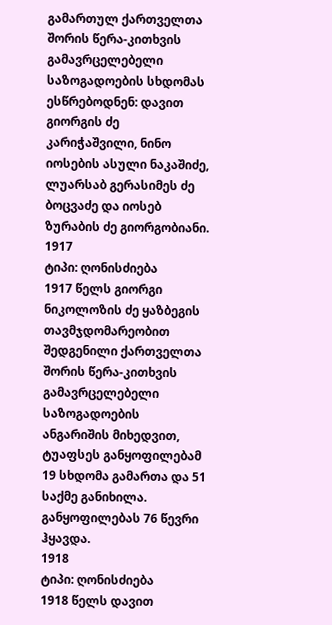გამართულ ქართველთა შორის წერა-კითხვის გამავრცელებელი საზოგადოების სხდომას ესწრებოდნენ: დავით გიორგის ძე კარიჭაშვილი, ნინო იოსების ასული ნაკაშიძე, ლუარსაბ გერასიმეს ძე ბოცვაძე და იოსებ ზურაბის ძე გიორგობიანი.
1917
ტიპი: ღონისძიება
1917 წელს გიორგი ნიკოლოზის ძე ყაზბეგის თავმჯდომარეობით შედგენილი ქართველთა შორის წერა-კითხვის გამავრცელებელი საზოგადოების ანგარიშის მიხედვით, ტუაფსეს განყოფილებამ 19 სხდომა გამართა და 51 საქმე განიხილა. განყოფილებას 76 წევრი ჰყავდა.
1918
ტიპი: ღონისძიება
1918 წელს დავით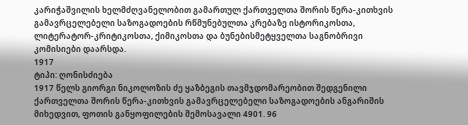კარიჭაშვილის ხელმძღვანელობით გამართულ ქართველთა შორის წერა-კითხვის გამავრცელებელი საზოგადოების რწმუნებულთა კრებაზე ისტორიკოსთა, ლიტერატორ-კრიტიკოსთა, ქიმიკოსთა და ბუნებისმეტყველთა საგნობრივი კომისიები დაარსდა.
1917
ტიპი: ღონისძიება
1917 წელს გიორგი ნიკოლოზის ძე ყაზბეგის თავმჯდომარეობით შედგენილი ქართველთა შორის წერა-კითხვის გამავრცელებელი საზოგადოების ანგარიშის მიხედვით, ფოთის განყოფილების შემოსავალი 4901. 96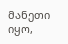მანეთი იყო,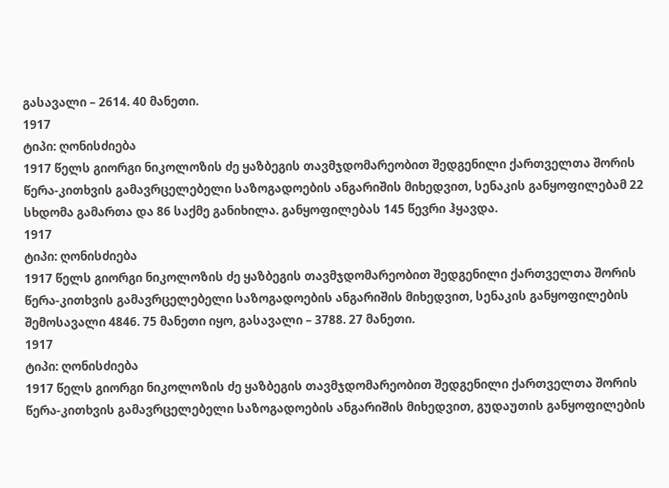გასავალი – 2614. 40 მანეთი.
1917
ტიპი: ღონისძიება
1917 წელს გიორგი ნიკოლოზის ძე ყაზბეგის თავმჯდომარეობით შედგენილი ქართველთა შორის წერა-კითხვის გამავრცელებელი საზოგადოების ანგარიშის მიხედვით, სენაკის განყოფილებამ 22 სხდომა გამართა და 86 საქმე განიხილა. განყოფილებას 145 წევრი ჰყავდა.
1917
ტიპი: ღონისძიება
1917 წელს გიორგი ნიკოლოზის ძე ყაზბეგის თავმჯდომარეობით შედგენილი ქართველთა შორის წერა-კითხვის გამავრცელებელი საზოგადოების ანგარიშის მიხედვით, სენაკის განყოფილების შემოსავალი 4846. 75 მანეთი იყო, გასავალი – 3788. 27 მანეთი.
1917
ტიპი: ღონისძიება
1917 წელს გიორგი ნიკოლოზის ძე ყაზბეგის თავმჯდომარეობით შედგენილი ქართველთა შორის წერა-კითხვის გამავრცელებელი საზოგადოების ანგარიშის მიხედვით, გუდაუთის განყოფილების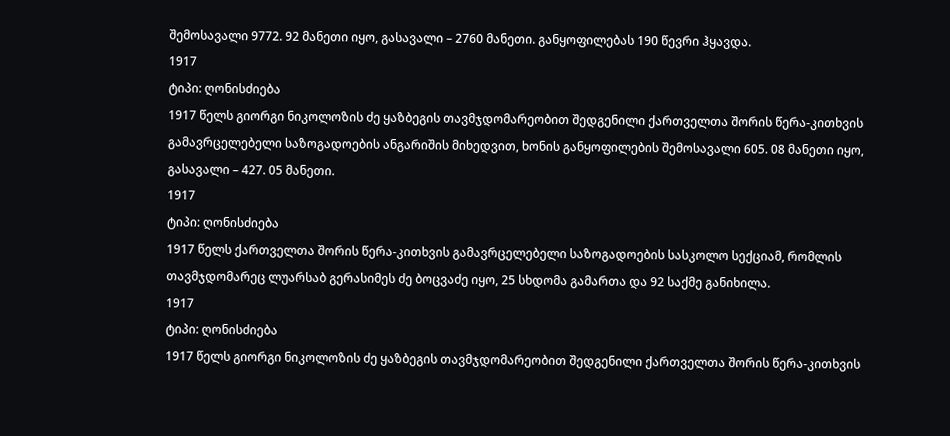შემოსავალი 9772. 92 მანეთი იყო, გასავალი – 2760 მანეთი. განყოფილებას 190 წევრი ჰყავდა.
1917
ტიპი: ღონისძიება
1917 წელს გიორგი ნიკოლოზის ძე ყაზბეგის თავმჯდომარეობით შედგენილი ქართველთა შორის წერა-კითხვის გამავრცელებელი საზოგადოების ანგარიშის მიხედვით, ხონის განყოფილების შემოსავალი 605. 08 მანეთი იყო, გასავალი – 427. 05 მანეთი.
1917
ტიპი: ღონისძიება
1917 წელს ქართველთა შორის წერა-კითხვის გამავრცელებელი საზოგადოების სასკოლო სექციამ, რომლის თავმჯდომარეც ლუარსაბ გერასიმეს ძე ბოცვაძე იყო, 25 სხდომა გამართა და 92 საქმე განიხილა.
1917
ტიპი: ღონისძიება
1917 წელს გიორგი ნიკოლოზის ძე ყაზბეგის თავმჯდომარეობით შედგენილი ქართველთა შორის წერა-კითხვის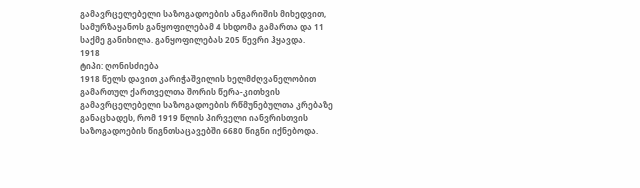გამავრცელებელი საზოგადოების ანგარიშის მიხედვით, სამურზაყანოს განყოფილებამ 4 სხდომა გამართა და 11 საქმე განიხილა. განყოფილებას 205 წევრი ჰყავდა.
1918
ტიპი: ღონისძიება
1918 წელს დავით კარიჭაშვილის ხელმძღვანელობით გამართულ ქართველთა შორის წერა-კითხვის გამავრცელებელი საზოგადოების რწმუნებულთა კრებაზე განაცხადეს, რომ 1919 წლის პირველი იანვრისთვის საზოგადოების წიგნთსაცავებში 6680 წიგნი იქნებოდა.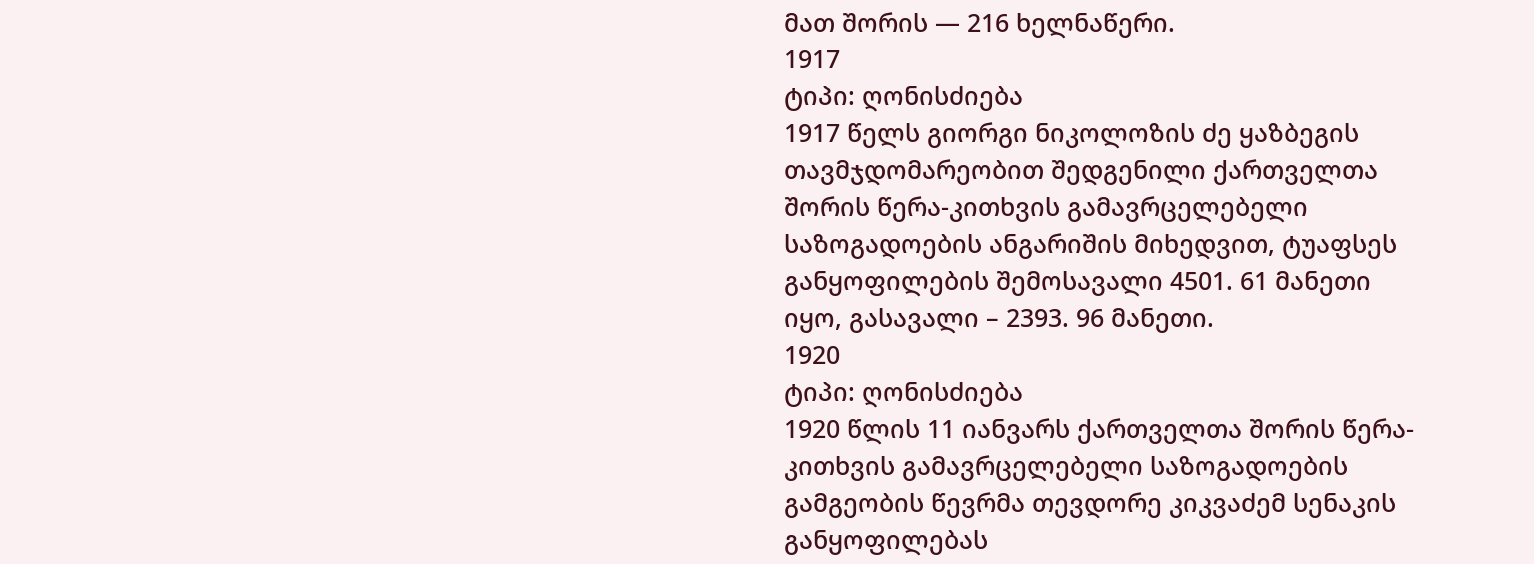მათ შორის — 216 ხელნაწერი.
1917
ტიპი: ღონისძიება
1917 წელს გიორგი ნიკოლოზის ძე ყაზბეგის თავმჯდომარეობით შედგენილი ქართველთა შორის წერა-კითხვის გამავრცელებელი საზოგადოების ანგარიშის მიხედვით, ტუაფსეს განყოფილების შემოსავალი 4501. 61 მანეთი იყო, გასავალი – 2393. 96 მანეთი.
1920
ტიპი: ღონისძიება
1920 წლის 11 იანვარს ქართველთა შორის წერა-კითხვის გამავრცელებელი საზოგადოების გამგეობის წევრმა თევდორე კიკვაძემ სენაკის განყოფილებას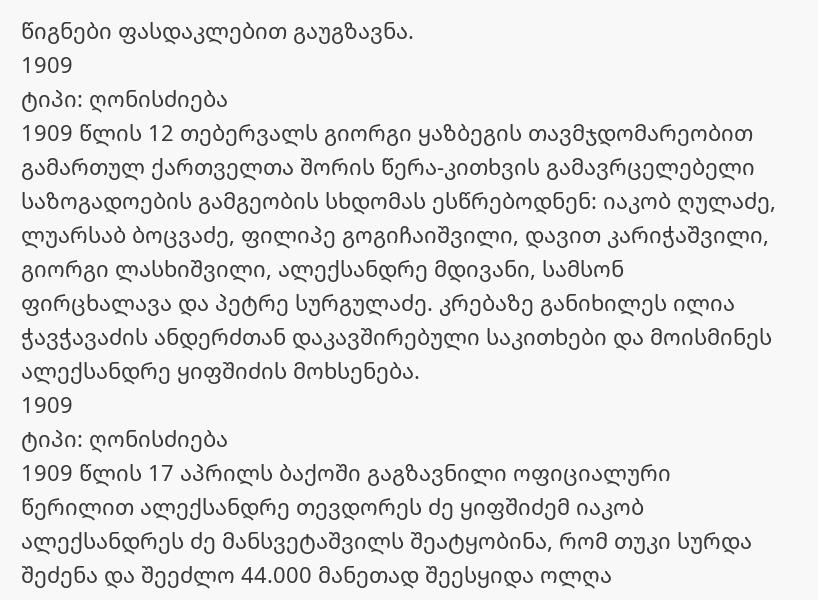წიგნები ფასდაკლებით გაუგზავნა.
1909
ტიპი: ღონისძიება
1909 წლის 12 თებერვალს გიორგი ყაზბეგის თავმჯდომარეობით გამართულ ქართველთა შორის წერა-კითხვის გამავრცელებელი საზოგადოების გამგეობის სხდომას ესწრებოდნენ: იაკობ ღულაძე, ლუარსაბ ბოცვაძე, ფილიპე გოგიჩაიშვილი, დავით კარიჭაშვილი, გიორგი ლასხიშვილი, ალექსანდრე მდივანი, სამსონ ფირცხალავა და პეტრე სურგულაძე. კრებაზე განიხილეს ილია ჭავჭავაძის ანდერძთან დაკავშირებული საკითხები და მოისმინეს ალექსანდრე ყიფშიძის მოხსენება.
1909
ტიპი: ღონისძიება
1909 წლის 17 აპრილს ბაქოში გაგზავნილი ოფიციალური წერილით ალექსანდრე თევდორეს ძე ყიფშიძემ იაკობ ალექსანდრეს ძე მანსვეტაშვილს შეატყობინა, რომ თუკი სურდა შეძენა და შეეძლო 44.000 მანეთად შეესყიდა ოლღა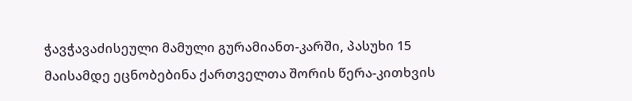ჭავჭავაძისეული მამული გურამიანთ-კარში, პასუხი 15 მაისამდე ეცნობებინა ქართველთა შორის წერა-კითხვის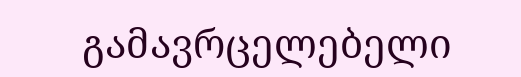გამავრცელებელი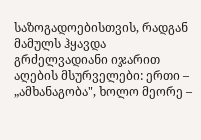საზოგადოებისთვის, რადგან მამულს ჰყავდა გრძელვადიანი იჯარით აღების მსურველები: ერთი – „ამხანაგობა", ხოლო მეორე –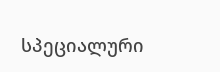სპეციალური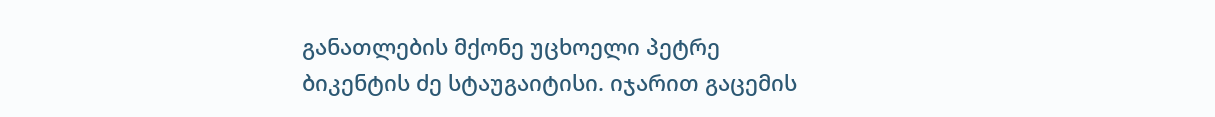განათლების მქონე უცხოელი პეტრე ბიკენტის ძე სტაუგაიტისი. იჯარით გაცემის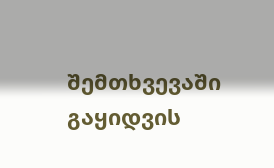შემთხვევაში გაყიდვის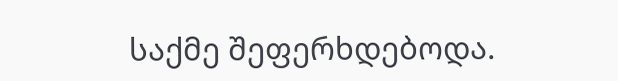საქმე შეფერხდებოდა.